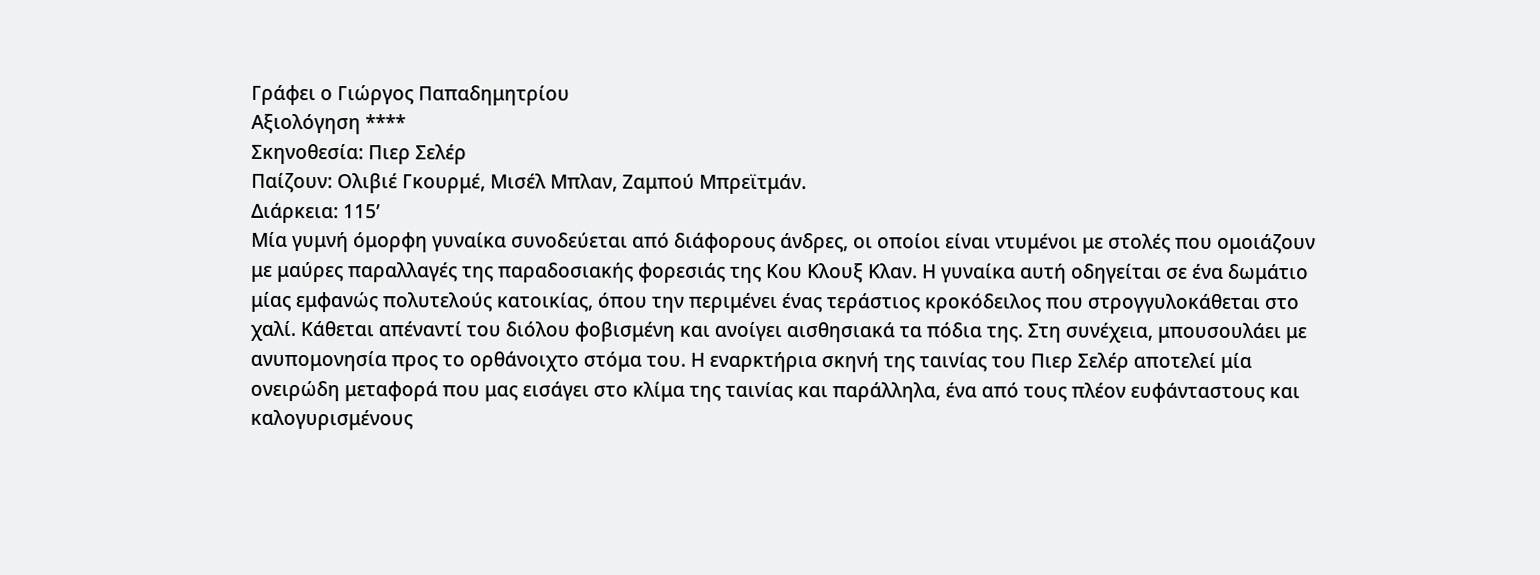Γράφει ο Γιώργος Παπαδημητρίου
Αξιολόγηση ****
Σκηνοθεσία: Πιερ Σελέρ
Παίζουν: Ολιβιέ Γκουρμέ, Μισέλ Μπλαν, Ζαμπού Μπρεϊτμάν.
Διάρκεια: 115’
Μία γυμνή όμορφη γυναίκα συνοδεύεται από διάφορους άνδρες, οι οποίοι είναι ντυμένοι με στολές που ομοιάζουν με μαύρες παραλλαγές της παραδοσιακής φορεσιάς της Κου Κλουξ Κλαν. Η γυναίκα αυτή οδηγείται σε ένα δωμάτιο μίας εμφανώς πολυτελούς κατοικίας, όπου την περιμένει ένας τεράστιος κροκόδειλος που στρογγυλοκάθεται στο χαλί. Κάθεται απέναντί του διόλου φοβισμένη και ανοίγει αισθησιακά τα πόδια της. Στη συνέχεια, μπουσουλάει με ανυπομονησία προς το ορθάνοιχτο στόμα του. Η εναρκτήρια σκηνή της ταινίας του Πιερ Σελέρ αποτελεί μία ονειρώδη μεταφορά που μας εισάγει στο κλίμα της ταινίας και παράλληλα, ένα από τους πλέον ευφάνταστους και καλογυρισμένους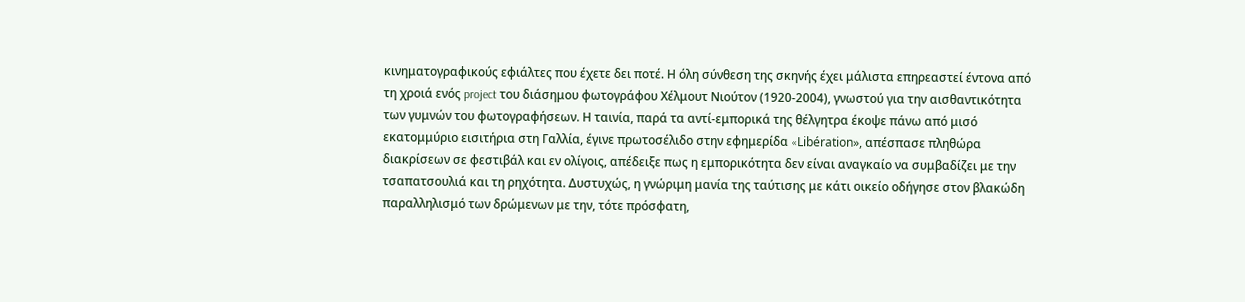κινηματογραφικούς εφιάλτες που έχετε δει ποτέ. Η όλη σύνθεση της σκηνής έχει μάλιστα επηρεαστεί έντονα από τη χροιά ενός project του διάσημου φωτογράφου Χέλμουτ Νιούτον (1920-2004), γνωστού για την αισθαντικότητα των γυμνών του φωτογραφήσεων. Η ταινία, παρά τα αντί-εμπορικά της θέλγητρα έκοψε πάνω από μισό εκατομμύριο εισιτήρια στη Γαλλία, έγινε πρωτοσέλιδο στην εφημερίδα «Libération», απέσπασε πληθώρα διακρίσεων σε φεστιβάλ και εν ολίγοις, απέδειξε πως η εμπορικότητα δεν είναι αναγκαίο να συμβαδίζει με την τσαπατσουλιά και τη ρηχότητα. Δυστυχώς, η γνώριμη μανία της ταύτισης με κάτι οικείο οδήγησε στον βλακώδη παραλληλισμό των δρώμενων με την, τότε πρόσφατη,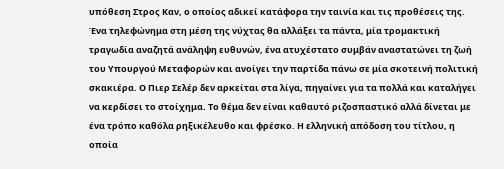υπόθεση Στρος Καν, ο οποίος αδικεί κατάφορα την ταινία και τις προθέσεις της.
Ένα τηλεφώνημα στη μέση της νύχτας θα αλλάξει τα πάντα, μία τρομακτική τραγωδία αναζητά ανάληψη ευθυνών, ένα ατυχέστατο συμβάν αναστατώνει τη ζωή του Υπουργού Μεταφορών και ανοίγει την παρτίδα πάνω σε μία σκοτεινή πολιτική σκακιέρα. Ο Πιερ Σελέρ δεν αρκείται στα λίγα, πηγαίνει για τα πολλά και καταλήγει να κερδίσει το στοίχημα. Το θέμα δεν είναι καθαυτό ριζοσπαστικό αλλά δίνεται με ένα τρόπο καθόλα ρηξικέλευθο και φρέσκο. Η ελληνική απόδοση του τίτλου, η οποία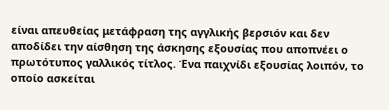είναι απευθείας μετάφραση της αγγλικής βερσιόν και δεν αποδίδει την αίσθηση της άσκησης εξουσίας που αποπνέει ο πρωτότυπος γαλλικός τίτλος. Ένα παιχνίδι εξουσίας λοιπόν, το οποίο ασκείται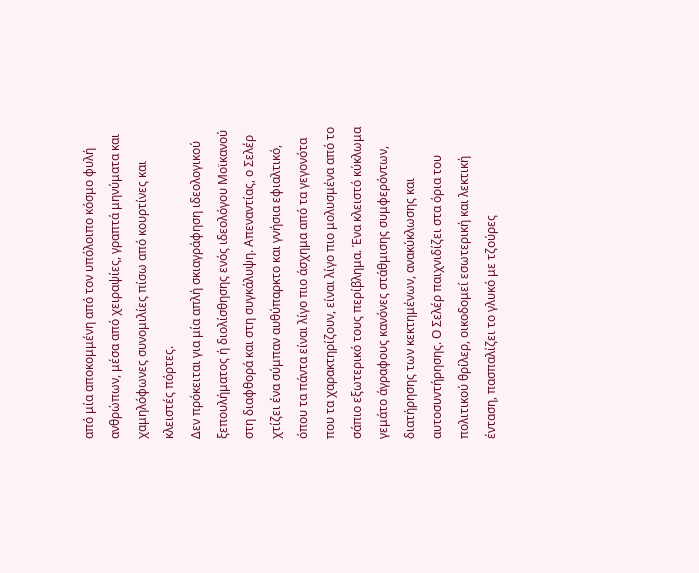από μία αποκομμένη από τον υπόλοιπο κόσμο φυλή ανθρώπων, μέσα από χειραψίες, γραπτά μηνύματα και χαμηλόφωνες συνομιλίες πίσω από κουρτίνες και κλειστές πόρτες.
Δεν πρόκειται για μία απλή σκιαγράφηση ιδεολογικού ξεπουλήματος ή διολίσθησης ενός ιδεολόγου Μοϊκανού στη διαφθορά και στη συγκάλυψη. Απεναντίας, ο Σελέρ χτίζει ένα σύμπαν αυθύπαρκτο και γνήσια εφιαλτικό, όπου τα πάντα είναι λίγο πιο άσχημα από τα γεγονότα που τα χαρακτηρίζουν, είναι λίγο πιο μολυσμένα από το σάπιο εξωτερικό τους περίβλημα. Ένα κλειστό κύκλωμα γεμάτο άγραφους κανόνες στάθμισης συμφερόντων, διατήρησης των κεκτημένων, ανακύκλωσης και αυτοσυντήρησης. Ο Σελέρ παιχνιδίζει στα όρια του πολιτικού θρίλερ, οικοδομεί εσωτερική και λεκτική ένταση, πασπαλίζει το γλυκό με τζούρες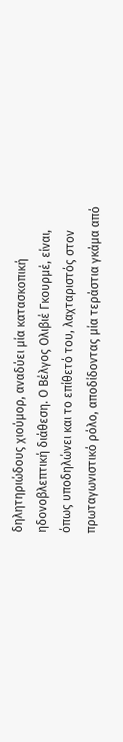δηλητηριώδους χιούμορ, αναδύει μία κατασκοπική ηδονοβλεπτική διάθεση. Ο Βέλγος Ολιβιέ Γκουρμέ, είναι, όπως υποδηλώνει και το επίθετό του, λαχταριστός στον πρωταγωνιστικό ρόλο, αποδίδοντας μία τεράστια γκάμα από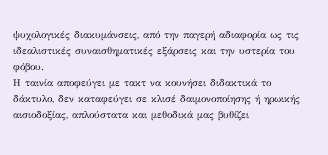ψυχολογικές διακυμάνσεις, από την παγερή αδιαφορία ως τις ιδεαλιστικές συναισθηματικές εξάρσεις και την υστερία του φόβου.
Η ταινία αποφεύγει με τακτ να κουνήσει διδακτικά το δάκτυλο, δεν καταφεύγει σε κλισέ δαιμονοποίησης ή ηρωικής αισιοδοξίας, απλούστατα και μεθοδικά μας βυθίζει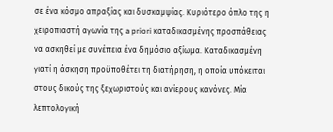σε ένα κόσμο απραξίας και δυσκαμψίας. Κυριότερο όπλο της η χειροπιαστή αγωνία της a priori καταδικασμένης προσπάθειας να ασκηθεί με συνέπεια ένα δημόσιο αξίωμα. Καταδικασμένη γιατί η άσκηση προϋποθέτει τη διατήρηση, η οποία υπόκειται στους δικούς της ξεχωριστούς και ανίερους κανόνες. Μία λεπτολογική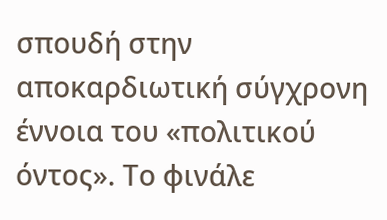σπουδή στην αποκαρδιωτική σύγχρονη έννοια του «πολιτικού όντος». Το φινάλε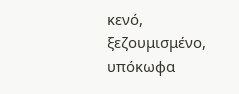κενό, ξεζουμισμένο, υπόκωφα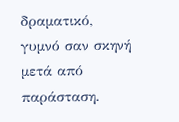δραματικό, γυμνό σαν σκηνή μετά από παράσταση.